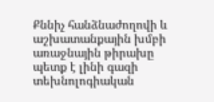Քննիչ հանձնաժողովի և աշխատանքային խմբի առաջնային թիրախը պետք է լինի գազի տեխնոլոգիական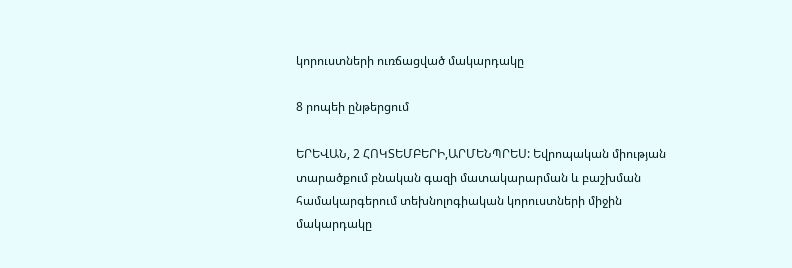կորուստների ուռճացված մակարդակը

8 րոպեի ընթերցում

ԵՐԵՎԱՆ, 2 ՀՈԿՏԵՄԲԵՐԻ,ԱՐՄԵՆՊՐԵՍ: Եվրոպական միության տարածքում բնական գազի մատակարարման և բաշխման համակարգերում տեխնոլոգիական կորուստների միջին մակարդակը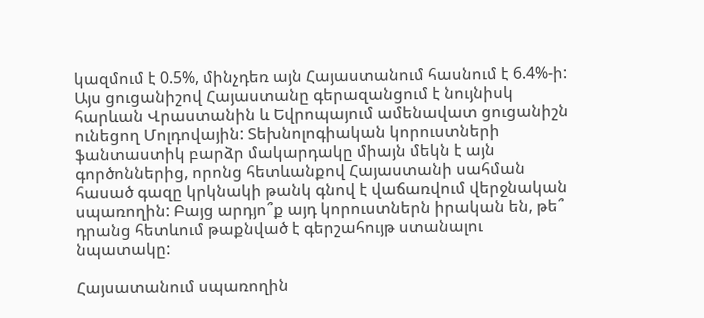կազմում է 0.5%, մինչդեռ այն Հայաստանում հասնում է 6.4%-ի: Այս ցուցանիշով Հայաստանը գերազանցում է նույնիսկ հարևան Վրաստանին և Եվրոպայում ամենավատ ցուցանիշն ունեցող Մոլդովային: Տեխնոլոգիական կորուստների ֆանտաստիկ բարձր մակարդակը միայն մեկն է այն գործոններից, որոնց հետևանքով Հայաստանի սահման հասած գազը կրկնակի թանկ գնով է վաճառվում վերջնական սպառողին: Բայց արդյո՞ք այդ կորուստներն իրական են, թե՞ դրանց հետևում թաքնված է գերշահույթ ստանալու նպատակը:

Հայսատանում սպառողին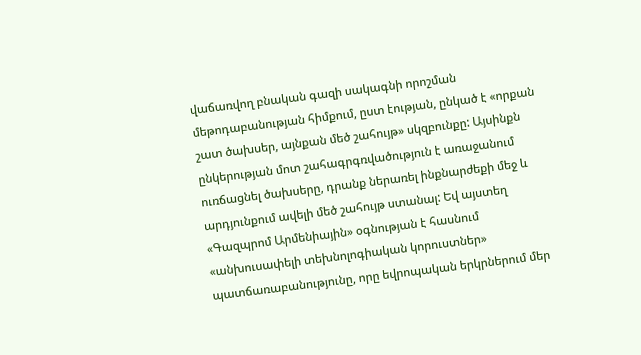վաճառվող բնական գազի սակագնի որոշման մեթոդաբանության հիմքում, ըստ էության, ընկած է «որքան շատ ծախսեր, այնքան մեծ շահույթ» սկզբունքը: Այսինքն ընկերության մոտ շահագրգռվածություն է առաջանում ուռճացնել ծախսերը, դրանք ներառել ինքնարժեքի մեջ և արդյունքում ավելի մեծ շահույթ ստանալ: Եվ այստեղ «Գազպրոմ Արմենիային» օգնության է հասնում «անխուսափելի տեխնոլոգիական կորուստներ» պատճառաբանությունը, որը եվրոպական երկրներում մեր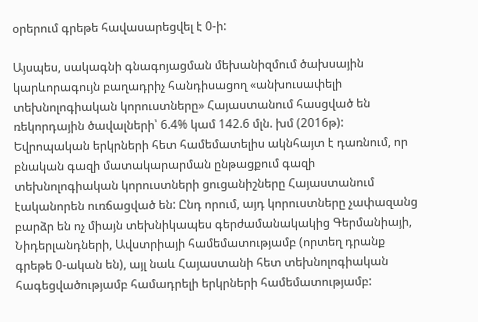օրերում գրեթե հավասարեցվել է 0-ի:

Այսպես, սակագնի գնագոյացման մեխանիզմում ծախսային կարևորագույն բաղադրիչ հանդիսացող «անխուսափելի տեխնոլոգիական կորուստները» Հայաստանում հասցված են ռեկորդային ծավալների՝ 6.4% կամ 142.6 մլն. խմ (2016թ): Եվրոպական երկրների հետ համեմատելիս ակնհայտ է դառնում, որ բնական գազի մատակարարման ընթացքում գազի տեխնոլոգիական կորուստների ցուցանիշները Հայաստանում էականորեն ուռճացված են: Ընդ որում, այդ կորուստները չափազանց բարձր են ոչ միայն տեխնիկապես գերժամանակակից Գերմանիայի, Նիդերլանդների, Ավստրիայի համեմատությամբ (որտեղ դրանք գրեթե 0-ական են), այլ նաև Հայաստանի հետ տեխնոլոգիական հագեցվածությամբ համադրելի երկրների համեմատությամբ: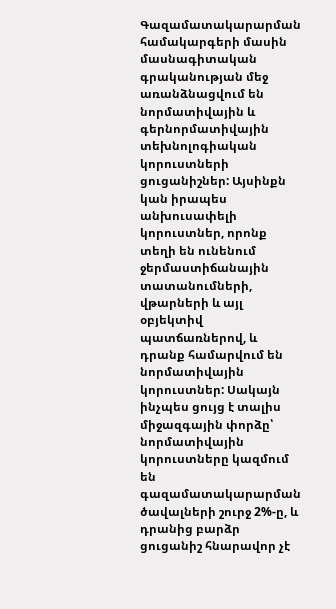Գազամատակարարման համակարգերի մասին մասնագիտական գրականության մեջ առանձնացվում են նորմատիվային և գերնորմատիվային տեխնոլոգիական կորուստների ցուցանիշներ: Այսինքն կան իրապես անխուսափելի կորուստներ, որոնք տեղի են ունենում ջերմաստիճանային տատանումների, վթարների և այլ օբյեկտիվ պատճառներով, և դրանք համարվում են նորմատիվային կորուստներ: Սակայն ինչպես ցույց է տալիս միջազգային փորձը՝ նորմատիվային կորուստները կազմում են գազամատակարարման ծավալների շուրջ 2%-ը, և դրանից բարձր ցուցանիշ հնարավոր չէ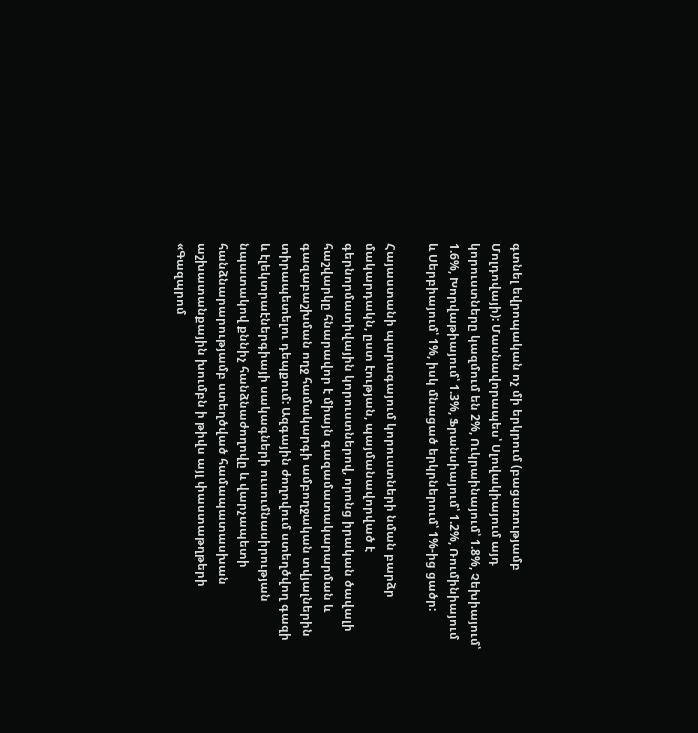գտնել եվրոպական ոչ մի երկրում (բացառությամբ Մոլդովայի): Մասնավորապես՝ Սլովակիայում այդ կորուստները կազմում են 2%, Ուկրաինայում՝ 1.8%, Չեխիայում՝ 1.6%, Խորվաթիայում՝ 1.3%, Ֆրանսիայում՝ 1.2%, Ռումինիայում և Սերբիայում՝ 1%, իսկ մնացած երկրներում՝ 1%-ից ցածր:

Հայաստանի պարագայում կորուստների նման բարձր մակարդակն, ըստ էության, պայմանավորված է գերնորմատիվային կորուստներով, որոնց իրական ծավալի հաշվարկը հնարավոր է միայն գազամատակարարման և գազաբաշխման ողջ համակարգի ամբողջական տվյալներին տիրապետելու դեպքում: Ազգային ժողովում ստեղծվող գազի և էլեկտրաէներգիայի սակագների ուսումնասիրության նպատակով քննիչ հանձնաժողովը և վարչապետի հանձնարարությամբ ստեղծված համապատասխան աշխատանքային խումբն ի թիվս այլ փաստաթղթերի «Գազպրոմ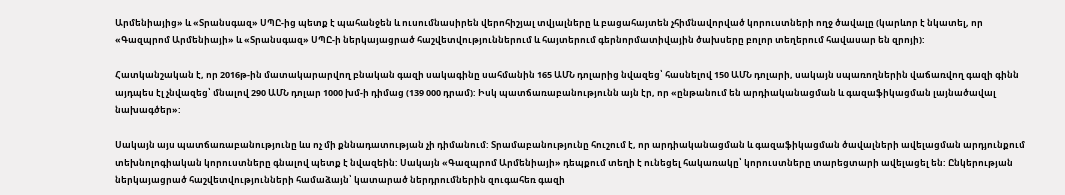Արմենիայից» և «Տրանսգազ» ՍՊԸ-ից պետք է պահանջեն և ուսումնասիրեն վերոհիշյալ տվյալները և բացահայտեն չհիմնավորված կորուստների ողջ ծավալը (կարևոր է նկատել, որ «Գազպրոմ Արմենիայի» և «Տրանսգազ» ՍՊԸ-ի ներկայացրած հաշվետվություններում և հայտերում գերնորմատիվային ծախսերը բոլոր տեղերում հավասար են զրոյի):

Հատկանշական է, որ 2016թ-ին մատակարարվող բնական գազի սակագինը սահմանին 165 ԱՄՆ դոլարից նվազեց՝ հասնելով 150 ԱՄՆ դոլարի, սակայն սպառողներին վաճառվող գազի գինն այդպես էլ չնվազեց՝ մնալով 290 ԱՄՆ դոլար 1000 խմ-ի դիմաց (139 000 դրամ): Իսկ պատճառաբանությունն այն էր, որ «ընթանում են արդիականացման և գազաֆիկացման լայնածավալ նախագծեր»:

Սակայն այս պատճառաբանությունը ևս ոչ մի քննադատության չի դիմանում: Տրամաբանությունը հուշում է, որ արդիականացման և գազաֆիկացման ծավալների ավելացման արդյունքում տեխնոլոգիական կորուստները գնալով պետք է նվազեին: Սակայն «Գազպրոմ Արմենիայի» դեպքում տեղի է ունեցել հակառակը՝ կորուստները տարեցտարի ավելացել են: Ընկերության ներկայացրած հաշվետվությունների համաձայն՝ կատարած ներդրումներին զուգահեռ գազի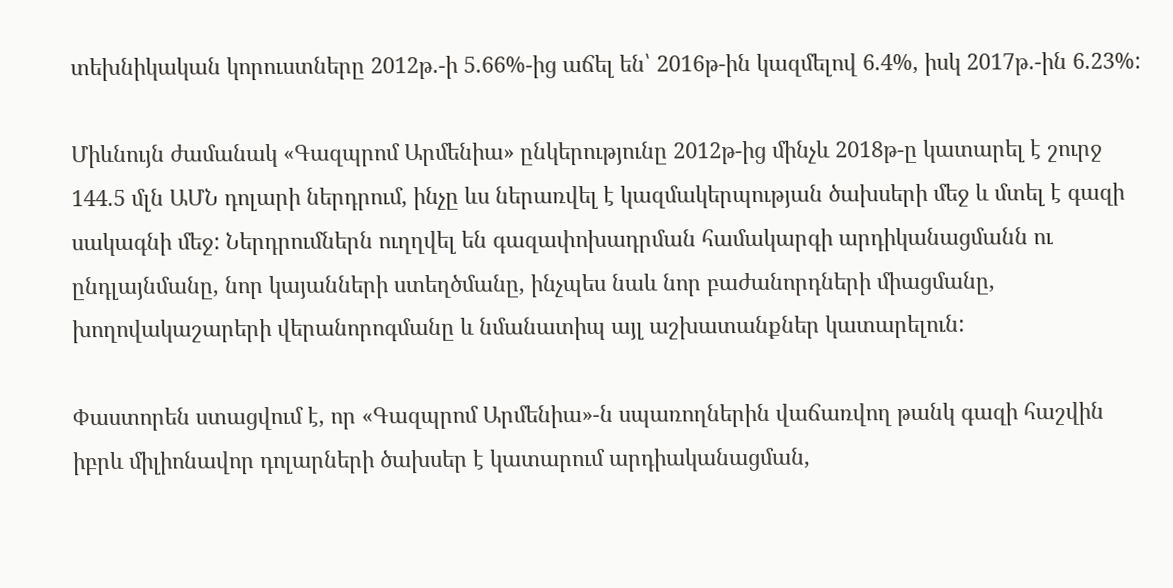տեխնիկական կորուստները 2012թ.-ի 5.66%-ից աճել են՝ 2016թ-ին կազմելով 6.4%, իսկ 2017թ.-ին 6.23%:

Միևնույն ժամանակ «Գազպրոմ Արմենիա» ընկերությունը 2012թ-ից մինչև 2018թ-ը կատարել է շուրջ 144.5 մլն ԱՄՆ դոլարի ներդրում, ինչը ևս ներառվել է կազմակերպության ծախսերի մեջ և մտել է գազի սակագնի մեջ: Ներդրումներն ուղղվել են գազափոխադրման համակարգի արդիկանացմանն ու ընդլայնմանը, նոր կայանների ստեղծմանը, ինչպես նաև նոր բաժանորդների միացմանը, խողովակաշարերի վերանորոգմանը և նմանատիպ այլ աշխատանքներ կատարելուն:

Փաստորեն ստացվում է, որ «Գազպրոմ Արմենիա»-ն սպառողներին վաճառվող թանկ գազի հաշվին իբրև միլիոնավոր դոլարների ծախսեր է կատարում արդիականացման,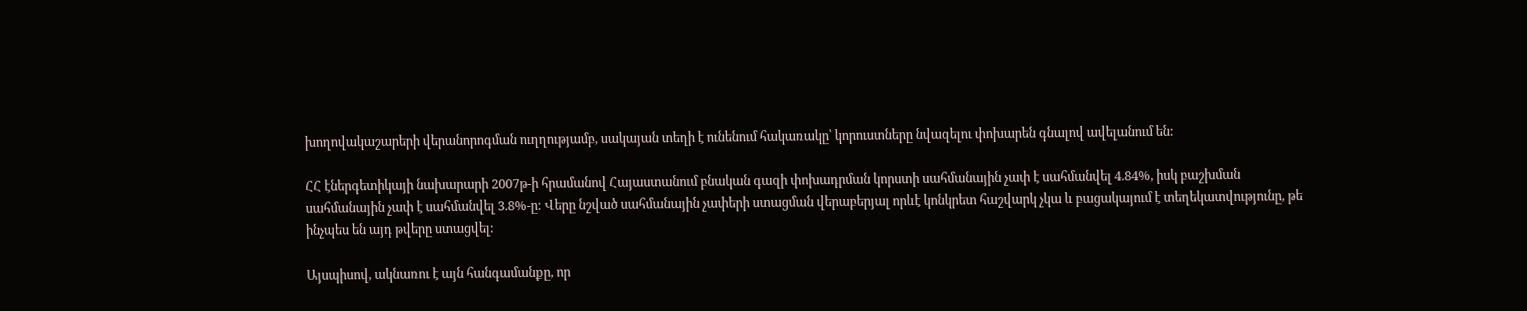խողովակաշարերի վերանորոգման ուղղությամբ, սակայան տեղի է ունենում հակառակը՝ կորուստները նվազելու փոխարեն գնալով ավելանում են:

ՀՀ էներգետիկայի նախարարի 2007թ-ի հրամանով Հայաստանում բնական գազի փոխադրման կորստի սահմանային չափ է սահմանվել 4.84%, իսկ բաշխման սահմանային չափ է սահմանվել 3.8%-ը: Վերը նշված սահմանային չափերի ստացման վերաբերյալ որևէ կոնկրետ հաշվարկ չկա և բացակայում է տեղեկատվությունը, թե ինչպես են այդ թվերը ստացվել:

Այսպիսով, ակնառու է այն հանգամանքը, որ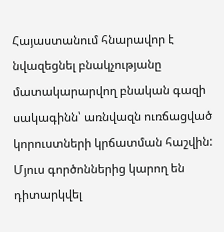Հայաստանում հնարավոր է նվազեցնել բնակչությանը մատակարարվող բնական գազի սակագինն՝ առնվազն ուռճացված կորուստների կրճատման հաշվին: Մյուս գործոններից կարող են դիտարկվել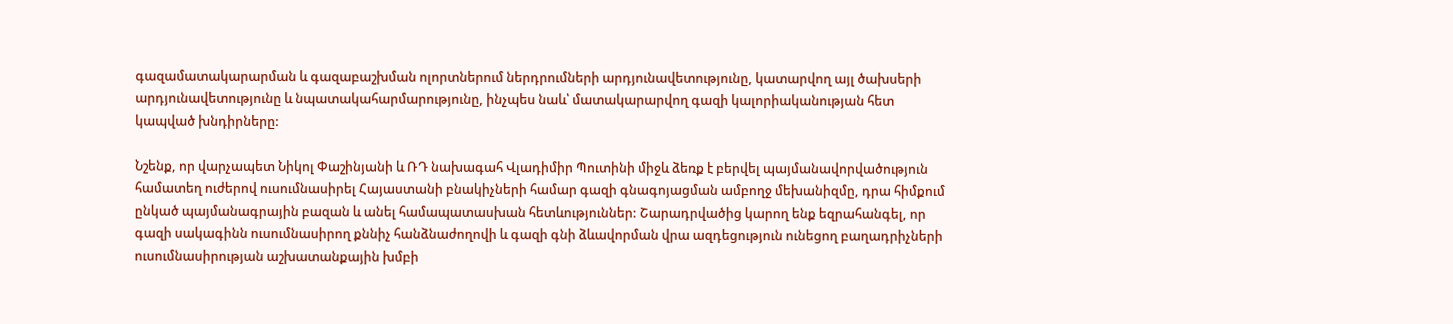գազամատակարարման և գազաբաշխման ոլորտներում ներդրումների արդյունավետությունը, կատարվող այլ ծախսերի արդյունավետությունը և նպատակահարմարությունը, ինչպես նաև՝ մատակարարվող գազի կալորիականության հետ կապված խնդիրները:

Նշենք, որ վարչապետ Նիկոլ Փաշինյանի և ՌԴ նախագահ Վլադիմիր Պուտինի միջև ձեռք է բերվել պայմանավորվածություն համատեղ ուժերով ուսումնասիրել Հայաստանի բնակիչների համար գազի գնագոյացման ամբողջ մեխանիզմը, դրա հիմքում ընկած պայմանագրային բազան և անել համապատասխան հետևություններ: Շարադրվածից կարող ենք եզրահանգել, որ գազի սակագինն ուսումնասիրող քննիչ հանձնաժողովի և գազի գնի ձևավորման վրա ազդեցություն ունեցող բաղադրիչների ուսումնասիրության աշխատանքային խմբի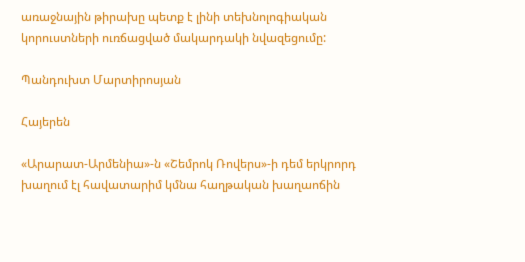առաջնային թիրախը պետք է լինի տեխնոլոգիական կորուստների ուռճացված մակարդակի նվազեցումը:

Պանդուխտ Մարտիրոսյան

Հայերեն

«Արարատ-Արմենիա»-ն «Շեմրոկ Ռովերս»-ի դեմ երկրորդ խաղում էլ հավատարիմ կմնա հաղթական խաղաոճին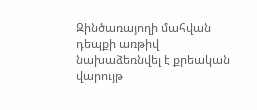Զինծառայողի մահվան դեպքի առթիվ նախաձեռնվել է քրեական վարույթ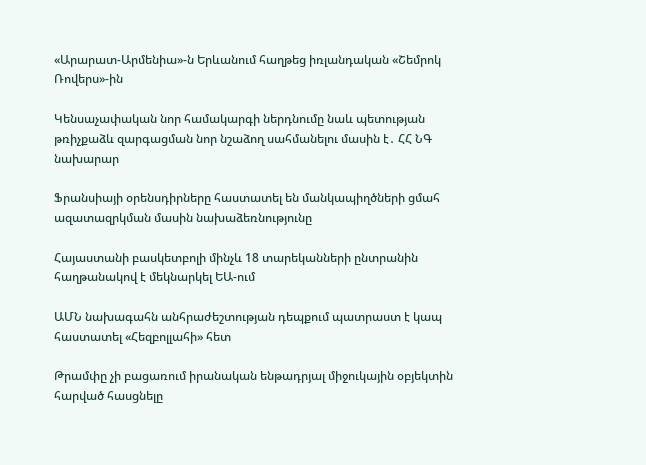«Արարատ-Արմենիա»-ն Երևանում հաղթեց իռլանդական «Շեմրոկ Ռովերս»-ին

Կենսաչափական նոր համակարգի ներդնումը նաև պետության թռիչքաձև զարգացման նոր նշաձող սահմանելու մասին է․ ՀՀ ՆԳ նախարար

Ֆրանսիայի օրենսդիրները հաստատել են մանկապիղծների ցմահ ազատազրկման մասին նախաձեռնությունը

Հայաստանի բասկետբոլի մինչև 18 տարեկանների ընտրանին հաղթանակով է մեկնարկել ԵԱ-ում

ԱՄՆ նախագահն անհրաժեշտության դեպքում պատրաստ է կապ հաստատել «Հեզբոլլահի» հետ

Թրամփը չի բացառում իրանական ենթադրյալ միջուկային օբյեկտին հարված հասցնելը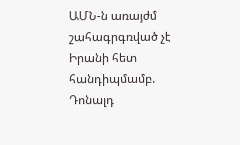ԱՄՆ-ն առայժմ շահագրգռված չէ Իրանի հետ հանդիպմամբ. Դոնալդ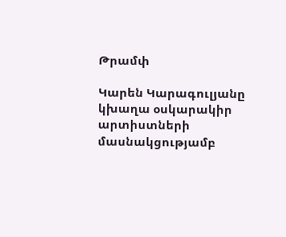Թրամփ

Կարեն Կարագուլյանը կխաղա օսկարակիր արտիստների մասնակցությամբ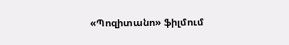«Պոզիտանո» ֆիլմում